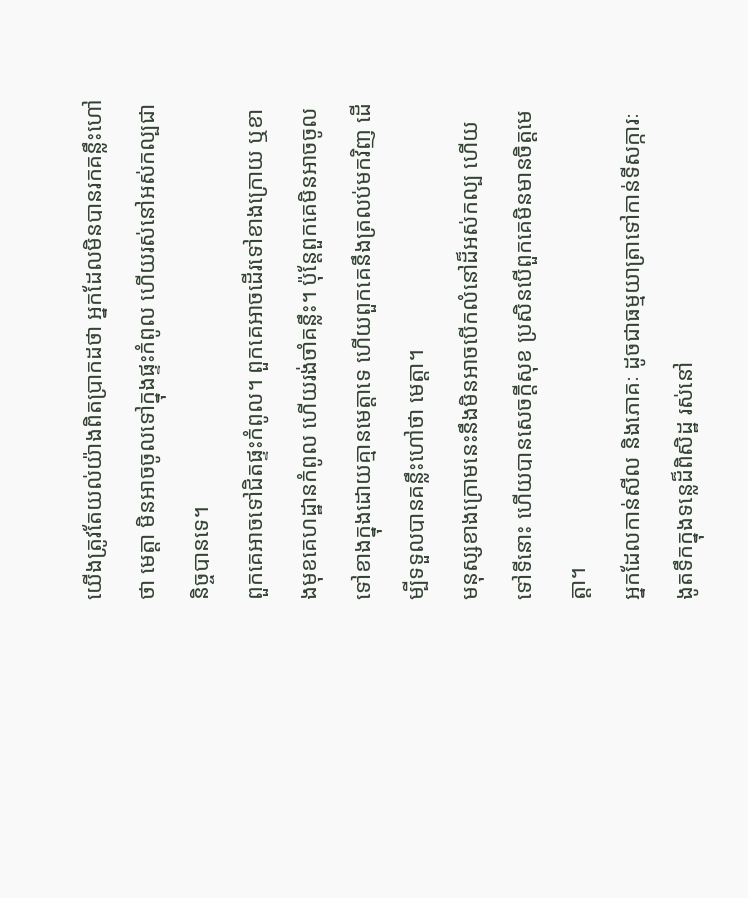យើងត្រូវតែយល់យ៉ាងពិតប្រាកដថា អ្នកដែលមិនបានរកគន្លឹះហៅថា មេត្តា មិនអាចចូលទៅក្នុងផ្ទះកំពូល ហើយរស់នៅអស់កល្បជានិច្ចបានទេ។
ពួកគេអាចទៅជិតផ្ទះកំពូល។ ពួកគេអាចដើរទៅខាងក្រោយ ឬខាងមុខគេហដ្ឋានកំពូល ហើយរង់ចាំគន្លឹះ។ ប៉ុន្តែពួកគេមិនអាចចូលទៅខាងក្នុងដោយគ្មានមេត្តាទេ ហើយពួកគេនឹងត្រលប់មកវិញ ដើម្បីទទួលបានគន្លឹះហៅថា មេត្តា។
មនុស្សខាងក្រោមនេះនឹងមិនអាចបើកលំនៅដ៏អស់កល្ប ហើយទៅទីនោះ ហើយបានសេចក្តីសុខ ប្រសិនបើពួកគេមិនមានចិត្តមេត្តា។
អ្នកដែលកាន់សីល និងភោគៈ ដូចជាធម្មយាត្រាទៅកាន់ទីសក្ការៈ ងូតទឹកក្នុងទន្លេដ៏ពិសិដ្ឋ រស់នៅ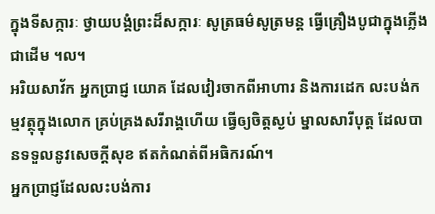ក្នុងទីសក្ការៈ ថ្វាយបង្គំព្រះដ៏សក្ការៈ សូត្រធម៌សូត្រមន្ត ធ្វើគ្រឿងបូជាក្នុងភ្លើងជាដើម ។ល។
អរិយសាវ័ក អ្នកប្រាជ្ញ យោគ ដែលវៀរចាកពីអាហារ និងការដេក លះបង់កម្មវត្ថុក្នុងលោក គ្រប់គ្រងសរីរាង្គហើយ ធ្វើឲ្យចិត្តស្ងប់ ម្នាលសារីបុត្ត ដែលបានទទួលនូវសេចក្តីសុខ ឥតកំណត់ពីអធិករណ៍។
អ្នកប្រាជ្ញដែលលះបង់ការ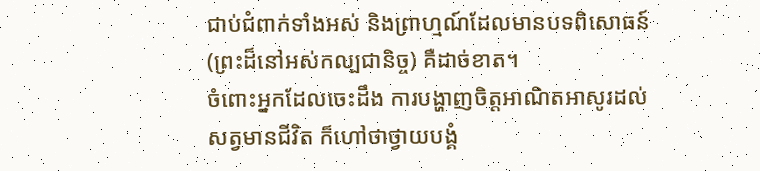ជាប់ជំពាក់ទាំងអស់ និងព្រាហ្មណ៍ដែលមានបទពិសោធន៍ (ព្រះដ៏នៅអស់កល្បជានិច្ច) គឺដាច់ខាត។
ចំពោះអ្នកដែលចេះដឹង ការបង្ហាញចិត្តអាណិតអាសូរដល់សត្វមានជីវិត ក៏ហៅថាថ្វាយបង្គំ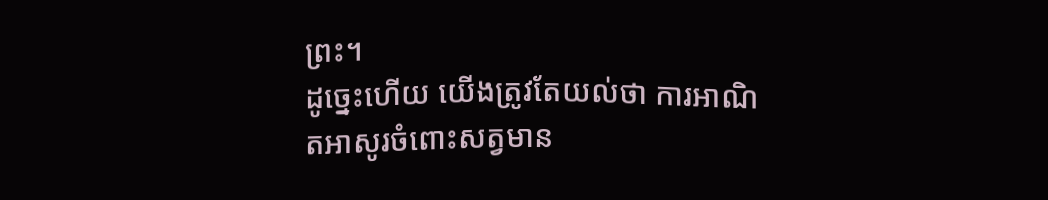ព្រះ។
ដូច្នេះហើយ យើងត្រូវតែយល់ថា ការអាណិតអាសូរចំពោះសត្វមាន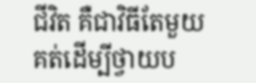ជីវិត គឺជាវិធីតែមួយគត់ដើម្បីថ្វាយប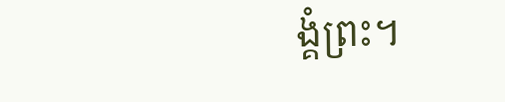ង្គំព្រះ។